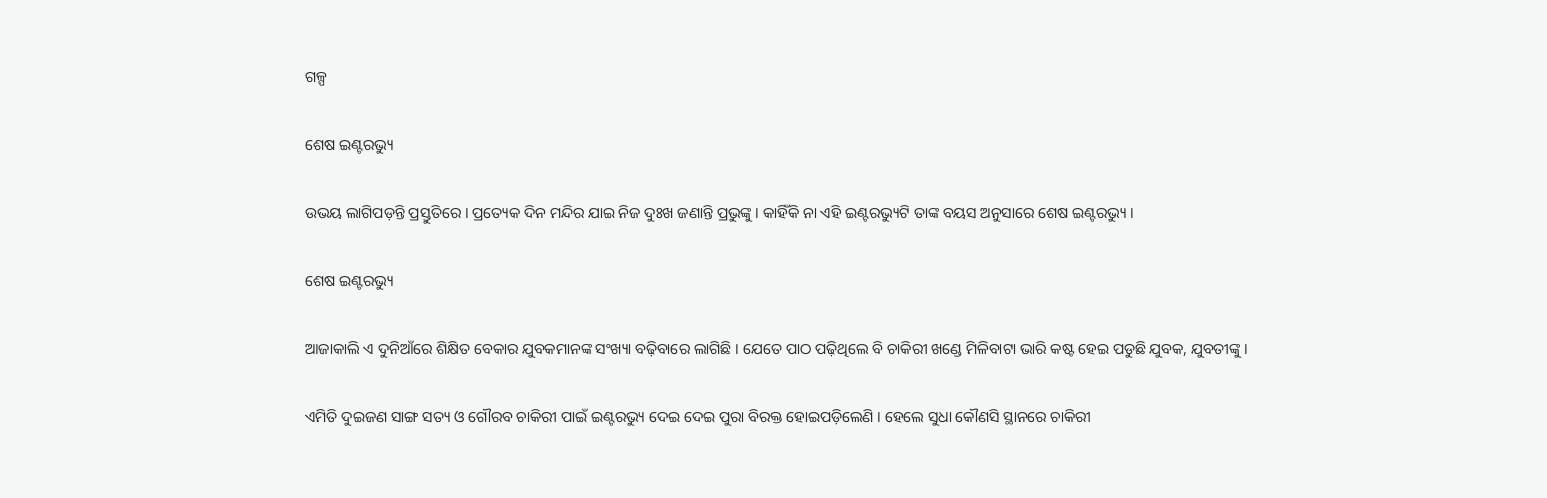ଗଳ୍ପ

ଶେଷ ଇଣ୍ଟରଭ୍ୟୁ

ଉଭୟ ଲାଗିପଡ଼ନ୍ତି ପ୍ରସ୍ତୁତିରେ । ପ୍ରତ୍ୟେକ ଦିନ ମନ୍ଦିର ଯାଇ ନିଜ ଦୁଃଖ ଜଣାନ୍ତି ପ୍ରଭୁଙ୍କୁ । କାହିଁକି ନା ଏହି ଇଣ୍ଟରଭ୍ୟୁଟି ତାଙ୍କ ବୟସ ଅନୁସାରେ ଶେଷ ଇଣ୍ଟରଭ୍ୟୁ ।

ଶେଷ ଇଣ୍ଟରଭ୍ୟୁ

ଆଜାକାଲି ଏ ଦୁନିଆଁରେ ଶିକ୍ଷିତ ବେକାର ଯୁବକମାନଙ୍କ ସଂଖ୍ୟା ବଢ଼ିବାରେ ଲାଗିଛି । ଯେତେ ପାଠ ପଢ଼ିଥିଲେ ବି ଚାକିରୀ ଖଣ୍ଡେ ମିଳିବାଟା ଭାରି କଷ୍ଟ ହେଇ ପଡୁଛି ଯୁବକ, ଯୁବତୀଙ୍କୁ ।

ଏମିତି ଦୁଇଜଣ ସାଙ୍ଗ ସତ୍ୟ ଓ ଗୌରବ ଚାକିରୀ ପାଇଁ ଇଣ୍ଟରଭ୍ୟୁ ଦେଇ ଦେଇ ପୁରା ବିରକ୍ତ ହୋଇପଡ଼ିଲେଣି । ହେଲେ ସୁଧା କୌଣସି ସ୍ଥାନରେ ଚାକିରୀ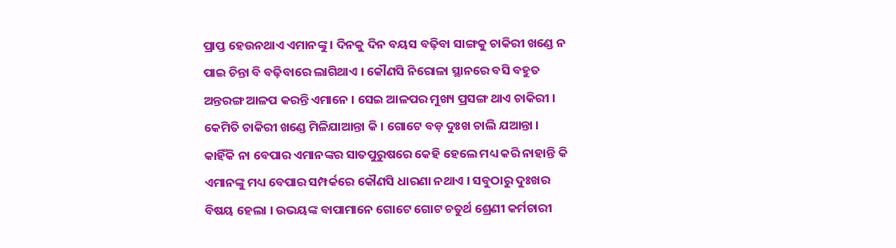ପ୍ରାପ୍ତ ହେଉନଥାଏ ଏମାନଙ୍କୁ । ଦିନକୁ ଦିନ ବୟସ ବଢ଼ିବା ସାଙ୍ଗକୁ ଚାକିରୀ ଖଣ୍ଡେ ନ ପାଇ ଚିନ୍ତା ବି ବଢ଼ିବାରେ ଲାଗିଥାଏ । କୌଣସି ନିରୋଳା ସ୍ଥାନରେ ବସି ବହୁତ ଅନ୍ତରଙ୍ଗ ଆଳପ କରନ୍ତି ଏମାନେ । ସେଇ ଆଳପର ମୁଖ୍ୟ ପ୍ରସଙ୍ଗ ଥାଏ ଚାକିରୀ । କେମିତି ଚାକିରୀ ଖଣ୍ଡେ ମିଳିଯାଆନ୍ତା କି । ଗୋଟେ ବଡ଼ ଦୁଃଖ ଚାଲି ଯଆନ୍ତା । କାହିଁକି ନା ବେପାର ଏମାନଙ୍କର ସାତପୁରୁଷରେ କେହି ହେଲେ ମଧ୍ୟ କରି ନାହାନ୍ତି କି ଏମାନଙ୍କୁ ମଧ୍ୟ ବେପାର ସମ୍ପର୍କରେ କୌଣସି ଧାରଣା ନଥାଏ । ସବୁଠାରୁ ଦୁଃଖର ବିଷୟ ହେଲା । ଉଭୟଙ୍କ ବାପାମାନେ ଗୋଟେ ଗୋଟ ଚତୁର୍ଥ ଶ୍ରେଣୀ କର୍ମଚାରୀ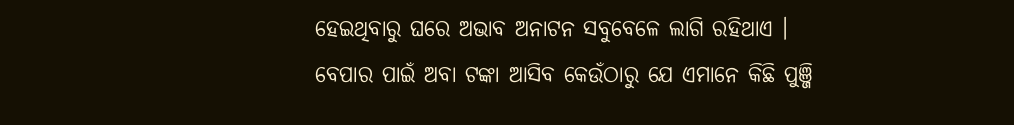ହେଇଥିବାରୁ ଘରେ ଅଭାବ ଅନାଟନ ସବୁବେଳେ ଲାଗି ରହିଥାଏ । ବେପାର ପାଇଁ ଅବା ଟଙ୍କା ଆସିବ କେଉଁଠାରୁ ଯେ ଏମାନେ କିଛି ପୁଞ୍ଜି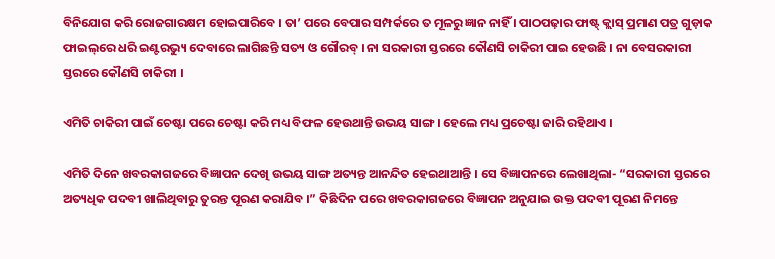ବିନିଯୋଗ କରି ରୋଜଗାରକ୍ଷମ ହୋଇପାରିବେ । ତା’ ପରେ ବେପାର ସମ୍ପର୍କରେ ତ ମୂଳରୁ ଜ୍ଞାନ ନାହିଁ । ପାଠପଢ଼ାର ଫାଷ୍ଟ୍ କ୍ଲାସ୍ ପ୍ରମାଣ ପତ୍ର ଗୁଡ଼ାକ ଫାଇଲ୍‌ରେ ଧରି ଇଣ୍ଟରଭ୍ୟୁ ଦେବାରେ ଲାଗିଛନ୍ତି ସତ୍ୟ ଓ ଗୌରବ୍ । ନା ସରକାରୀ ସ୍ତରରେ କୌଣସି ଚାକିରୀ ପାଇ ହେଉଛି । ନା ବେସରକାରୀ ସ୍ତରରେ କୌଣସି ଚାକିରୀ ।

ଏମିତି ଚାକିରୀ ପାଇଁ ଚେଷ୍ଟା ପରେ ଚେଷ୍ଟା କରି ମଧ୍ୟ ବିଫଳ ହେଉଥାନ୍ତି ଉଭୟ ସାଙ୍ଗ । ହେଲେ ମଧ୍ୟ ପ୍ରଚେଷ୍ଟା ଜାରି ରହିଥାଏ ।

ଏମିତି ଦିନେ ଖବରକାଗଜରେ ବିଜ୍ଞାପନ ଦେଖି ଉଭୟ ସାଙ୍ଗ ଅତ୍ୟନ୍ତ ଆନନ୍ଦିତ ହେଇଥାଆନ୍ତି । ସେ ବିଜ୍ଞାପନରେ ଲେଖାଥିଲା- “ସରକାରୀ ସ୍ତରରେ ଅତ୍ୟଧିକ ପଦବୀ ଖାଲିଥିବାରୁ ତୁରନ୍ତ ପୂରଣ କରାଯିବ ।” କିଛିଦିନ ପରେ ଖବରକାଗଜରେ ବିଜ୍ଞାପନ ଅନୁଯାଇ ଉକ୍ତ ପଦବୀ ପୂରଣ ନିମନ୍ତେ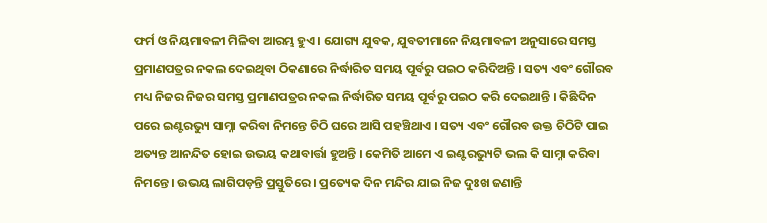ଫର୍ମ ଓ ନିୟମାବଳୀ ମିଳିବା ଆରମ୍ଭ ହୁଏ । ଯୋଗ୍ୟ ଯୁବକ, ଯୁବତୀମାନେ ନିୟମାବଳୀ ଅନୁସାରେ ସମସ୍ତ ପ୍ରମାଣପତ୍ରର ନକଲ ଦେଇଥିବା ଠିକଣାରେ ନିର୍ଦ୍ଧାରିତ ସମୟ ପୂର୍ବରୁ ପଇଠ କରିଦିଅନ୍ତି । ସତ୍ୟ ଏବଂ ଗୌରବ ମଧ୍ୟ ନିଜର ନିଜର ସମସ୍ତ ପ୍ରମାଣପତ୍ରର ନକଲ ନିର୍ଦ୍ଧାରିତ ସମୟ ପୂର୍ବରୁ ପଇଠ କରି ଦେଇଥାନ୍ତି । କିଛିଦିନ ପରେ ଇଣ୍ଟରଭ୍ୟୁ ସାମ୍ନା କରିବା ନିମନ୍ତେ ଚିଠି ଘରେ ଆସି ପହଞ୍ଚିଥାଏ । ସତ୍ୟ ଏବଂ ଗୌରବ ଉକ୍ତ ଚିଠିଟି ପାଇ ଅତ୍ୟନ୍ତ ଆନନ୍ଦିତ ହୋଇ ଉଭୟ କଥାବାର୍ତ୍ତା ହୁଅନ୍ତି । କେମିତି ଆମେ ଏ ଇଣ୍ଟରଭ୍ୟୁଟି ଭଲ କି ସାମ୍ନା କରିବା ନିମନ୍ତେ । ଉଭୟ ଲାଗିପଡ଼ନ୍ତି ପ୍ରସ୍ତୁତିରେ । ପ୍ରତ୍ୟେକ ଦିନ ମନ୍ଦିର ଯାଇ ନିଜ ଦୁଃଖ ଜଣାନ୍ତି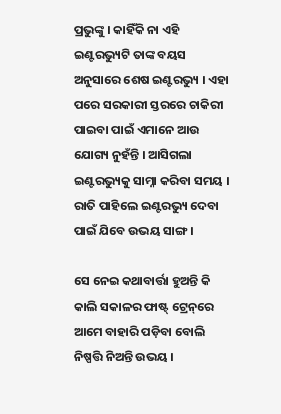ପ୍ରଭୁଙ୍କୁ । କାହିଁକି ନା ଏହି ଇଣ୍ଟରଭ୍ୟୁଟି ତାଙ୍କ ବୟସ ଅନୁସାରେ ଶେଷ ଇଣ୍ଟରଭ୍ୟୁ । ଏହା ପରେ ସରକାରୀ ସ୍ତରରେ ଚାକିରୀ ପାଇବା ପାଇଁ ଏମାନେ ଆଉ ଯୋଗ୍ୟ ନୁହଁନ୍ତି । ଆସିଗଲା ଇଣ୍ଟରଭ୍ୟୁକୁ ସାମ୍ନା କରିବା ସମୟ । ରାତି ପାହିଲେ ଇଣ୍ଟରଭ୍ୟୁ ଦେବା ପାଇଁ ଯିବେ ଉଭୟ ସାଙ୍ଗ ।

ସେ ନେଇ କଥାବାର୍ତ୍ତା ହୁଅନ୍ତି କି କାଲି ସକାଳର ଫାଷ୍ଟ୍ ଟ୍ରେନ୍‌ରେ ଆମେ ବାହାରି ପଡ଼ିବା ବୋଲି ନିଷ୍ପତ୍ତି ନିଅନ୍ତି ଉଭୟ ।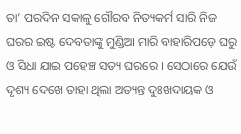ତା’ ପରଦିନ ସକାଳୁ ଗୌରବ ନିତ୍ୟକର୍ମ ସାରି ନିଜ ଘରର ଇଷ୍ଟ ଦେବତାଙ୍କୁ ମୁଣ୍ଡିଆ ମାରି ବାହାରିପଡ଼େ ଘରୁ ଓ ସିଧା ଯାଇ ପହେଞ୍ଚ ସତ୍ୟ ଘରରେ । ସେଠାରେ ଯେଉଁ ଦୃଶ୍ୟ ଦେଖେ ତାହା ଥିଲା ଅତ୍ୟନ୍ତ ଦୁଃଖଦାୟକ ଓ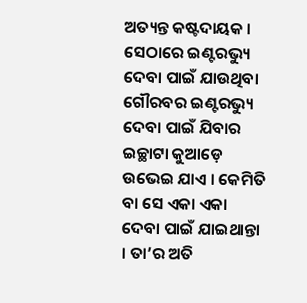ଅତ୍ୟନ୍ତ କଷ୍ଟଦାୟକ । ସେଠାରେ ଇଣ୍ଟରଭ୍ୟୁ ଦେବା ପାଇଁ ଯାଉଥିବା ଗୌରବର ଇଣ୍ଟରଭ୍ୟୁ ଦେବା ପାଇଁ ଯିବାର ଇଚ୍ଛାଟା କୁଆଡ଼େ ଉଭେଇ ଯାଏ । କେମିତି ବା ସେ ଏକା ଏକା ଦେବା ପାଇଁ ଯାଇଥାନ୍ତା । ତା’ର ଅତି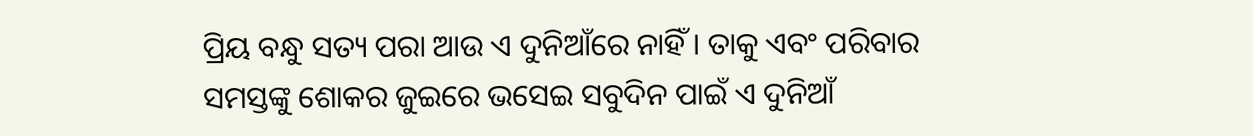ପ୍ରିୟ ବନ୍ଧୁ ସତ୍ୟ ପରା ଆଉ ଏ ଦୁନିଆଁରେ ନାହିଁ । ତାକୁ ଏବଂ ପରିବାର ସମସ୍ତଙ୍କୁ ଶୋକର ଜୁଇରେ ଭସେଇ ସବୁଦିନ ପାଇଁ ଏ ଦୁନିଆଁ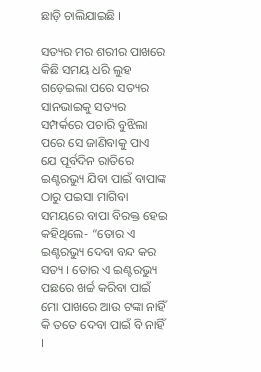ଛାଡ଼ି ଚାଲିଯାଇଛି ।

ସତ୍ୟର ମର ଶରୀର ପାଖରେ କିଛି ସମୟ ଧରି ଲୁହ ଗଡ଼େଇଲା ପରେ ସତ୍ୟର ସାନଭାଇକୁ ସତ୍ୟର ସମ୍ପର୍କରେ ପଚାରି ବୁଝିଲା ପରେ ସେ ଜାଣିବାକୁ ପାଏ ଯେ ପୂର୍ବଦିନ ରାତିରେ ଇଣ୍ଟରଭ୍ୟୁ ଯିବା ପାଇଁ ବାପାଙ୍କ ଠାରୁ ପଇସା ମାଗିବା ସମୟରେ ବାପା ବିରକ୍ତ ହେଇ କହିଥିଲେ- “ତୋର ଏ ଇଣ୍ଟରଭ୍ୟୁ ଦେବା ବନ୍ଦ କର ସତ୍ୟ । ତୋର ଏ ଇଣ୍ଟରଭ୍ୟୁ ପଛରେ ଖର୍ଚ୍ଚ କରିବା ପାଇଁ ମୋ ପାଖରେ ଆଉ ଟଙ୍କା ନାହିଁ କି ତତେ ଦେବା ପାଇଁ ବି ନାହିଁ ।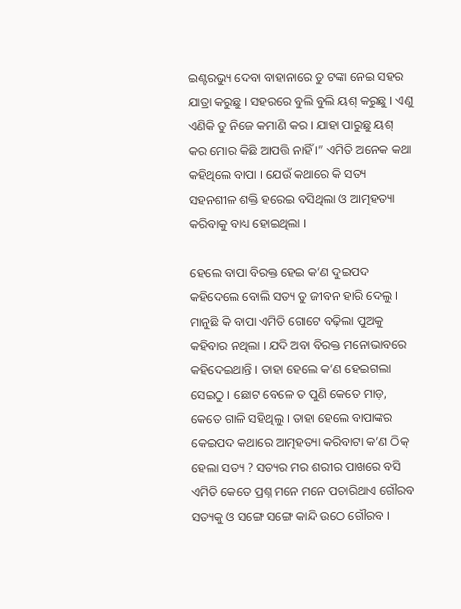ଇଣ୍ଟରଭ୍ୟୁ ଦେବା ବାହାନାରେ ତୁ ଟଙ୍କା ନେଇ ସହର ଯାତ୍ରା କରୁଛୁ । ସହରରେ ବୁଲି ବୁଲି ୟଶ୍ କରୁଛୁ । ଏଣୁ ଏଣିକି ତୁ ନିଜେ କମାଣି କର । ଯାହା ପାରୁଛୁ ୟଶ୍ କର ମୋର କିଛି ଆପତ୍ତି ନାହିଁ ।” ଏମିତି ଅନେକ କଥା କହିଥିଲେ ବାପା । ଯେଉଁ କଥାରେ କି ସତ୍ୟ ସହନଶୀଳ ଶକ୍ତି ହରେଇ ବସିଥିଲା ଓ ଆତ୍ମହତ୍ୟା କରିବାକୁ ବାଧ୍ୟ ହୋଇଥିଲା ।

ହେଲେ ବାପା ବିରକ୍ତ ହେଇ କ’ଣ ଦୁଇପଦ କହିଦେଲେ ବୋଲି ସତ୍ୟ ତୁ ଜୀବନ ହାରି ଦେଲୁ । ମାନୁଛି କି ବାପା ଏମିତି ଗୋଟେ ବଢ଼ିଲା ପୁଅକୁ କହିବାର ନଥିଲା । ଯଦି ଅବା ବିରକ୍ତ ମନୋଭାବରେ କହିଦେଇଥାନ୍ତି । ତାହା ହେଲେ କ’ଣ ହେଇଗଲା ସେଇଠୁ । ଛୋଟ ବେଳେ ତ ପୁଣି କେତେ ମାଡ଼, କେତେ ଗାଳି ସହିଥିଲୁ । ତାହା ହେଲେ ବାପାଙ୍କର କେଇପଦ କଥାରେ ଆତ୍ମହତ୍ୟା କରିବାଟା କ’ଣ ଠିକ୍ ହେଲା ସତ୍ୟ ? ସତ୍ୟର ମର ଶରୀର ପାଖରେ ବସି ଏମିତି କେତେ ପ୍ରଶ୍ନ ମନେ ମନେ ପଚାରିଥାଏ ଗୌରବ ସତ୍ୟକୁ ଓ ସଙ୍ଗେ ସଙ୍ଗେ କାନ୍ଦି ଉଠେ ଗୌରବ ।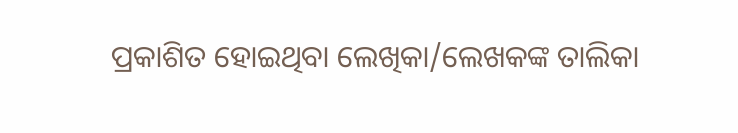ପ୍ରକାଶିତ ହୋଇଥିବା ଲେଖିକା/ଲେଖକଙ୍କ ତାଲିକା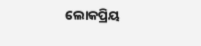ଲୋକପ୍ରିୟ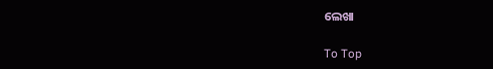ଲେଖା

To Top